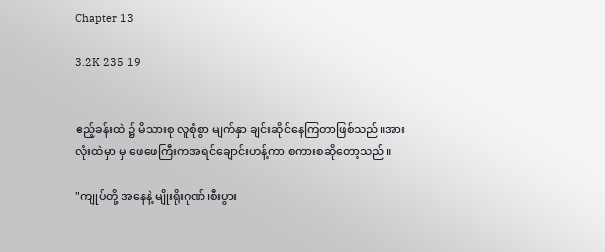Chapter 13

3.2K 235 19


ဧည့်ခန်းထဲ ၌ မိသားစု လူစုံစွာ မျက်နှာ ချင်းဆိုင်နေကြတာဖြစ်သည်။အားလုံးထဲမှာ မှ ဖေဖေကြီးကအရင်ချောင်းဟန့်ကာ စကားစဆိုတော့သည်။

"ကျုပ်တို့ အနေနဲ့ မျိုးရိုးဂုဏ်၊စီးပွား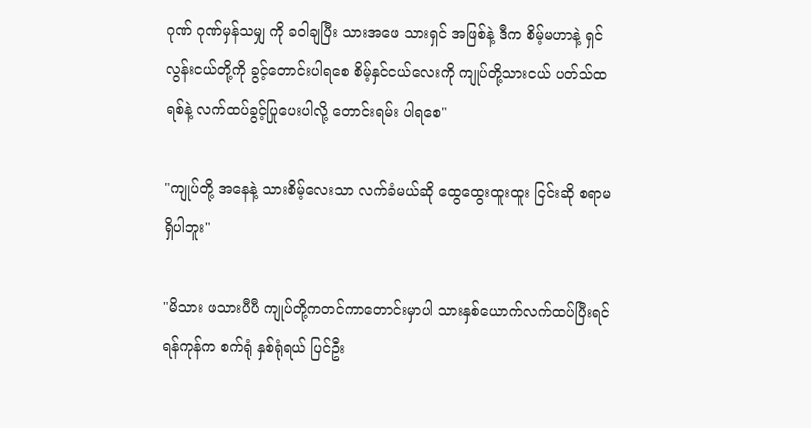ဂုဏ် ဂုဏ်မှန်သမျှ ကို ခဝါချပြီး သားအဖေ သားရှင် အဖြစ်နဲ့ ဒီက စိမ့်မဟာနဲ့ ရှင်လွန်းငယ်တို့ကို ခွင့်တောင်းပါရစေ စိမ့်နှင်ငယ်လေးကို ကျုပ်တို့သားငယ် ပတ်သ်ထရစ်နဲ့ လက်ထပ်ခွင့်ပြုပေးပါလို့ တောင်းရမ်း ပါရစေ"

"ကျုပ်တို့ အနေနဲ့ သားစိမ့်လေးသာ လက်ခံမယ်ဆို ထွေထွေးထူးထူး ငြင်းဆို စရာမရှိပါဘူး"

"မိသား ဖသားပီပီ ကျုပ်တို့ကတင်ကာတောင်းမှာပါ သားနှစ်ယောက်လက်ထပ်ပြီးရင် ရန်ကုန်က စက်ရုံ နှစ်ရုံရယ် ပြင်ဦး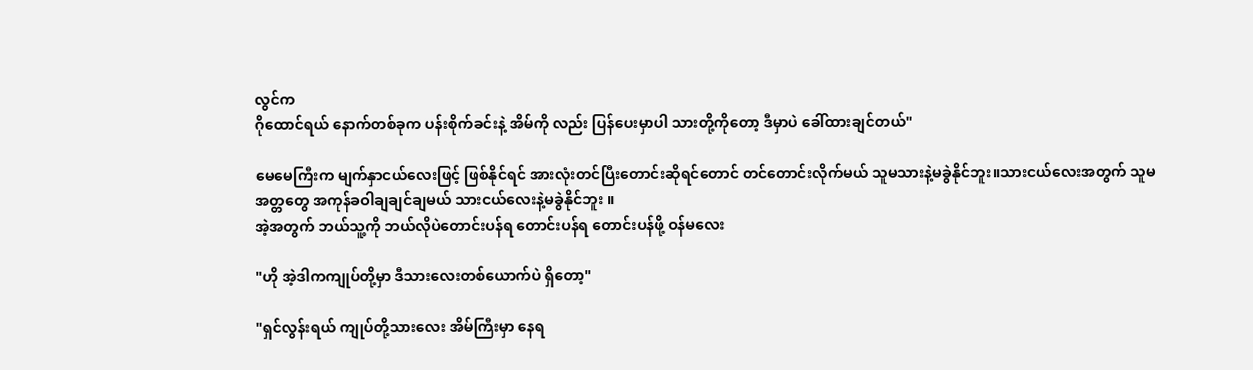လွင်က
ဂိုထောင်ရယ် နောက်တစ်ခုက ပန်းစိုက်ခင်းနဲ့ အိမ်ကို လည်း ပြန်ပေးမှာပါ သားတို့ကိုတော့ ဒီမှာပဲ ခေါ်ထားချင်တယ်"

မေမေကြီးက မျက်နှာငယ်လေးဖြင့် ဖြစ်နိုင်ရင် အားလုံးတင်ပြီးတောင်းဆိုရင်တောင် တင်တောင်းလိုက်မယ် သူမသားနဲ့မခွဲနိုင်ဘူး။သားငယ်လေးအတွက် သူမအတ္တတွေ အကုန်ခဝါချချင်ချမယ် သားငယ်လေးနဲ့မခွဲနိုင်ဘူး ။
အဲ့အတွက် ဘယ်သူ့ကို ဘယ်လိုပဲတောင်းပန်ရ တောင်းပန်ရ တောင်းပန်ဖို့ ဝန်မလေး

"ဟို အဲ့ဒါကကျုပ်တို့မှာ ဒီသားလေးတစ်ယောက်ပဲ ရှိတော့"

"ရှင်လွန်းရယ် ကျုပ်တို့သားလေး အိမ်ကြီးမှာ နေရ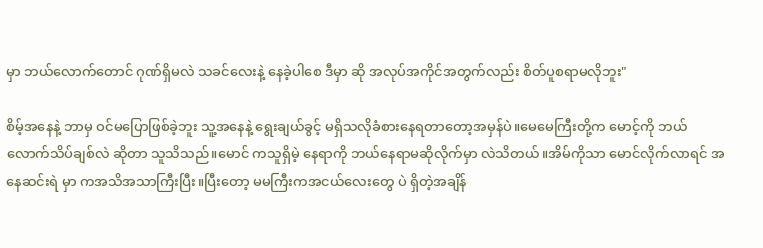မှာ ဘယ်လောက်တောင် ဂုဏ်ရှိမလဲ သခင်လေးနဲ့ နေခဲ့ပါစေ ဒီမှာ ဆို အလုပ်အကိုင်အတွက်လည်း စိတ်ပူစရာမလိုဘူး"

စိမ့်အနေနဲ့ ဘာမှ ဝင်မပြောဖြစ်ခဲ့ဘူး သူ့အနေနဲ့ ရွေးချယ်ခွင့် မရှိသလိုခံစားနေရတာတော့အမှန်ပဲ။မေမေကြီးတို့က မောင့်ကို ဘယ်လောက်သိပ်ချစ်လဲ ဆိုတာ သူသိသည်။မောင် ကသူရှိမဲ့ နေရာကို ဘယ်နေရာမဆိုလိုက်မှာ လဲသိတယ်။အိမ်ကိုသာ မောင်လိုက်လာရင် အနေဆင်းရဲ မှာ ကအသိအသာကြီးပြီး။ပြီးတော့ မမကြီးကအငယ်လေးတွေ ပဲ ရှိတဲ့အချိန်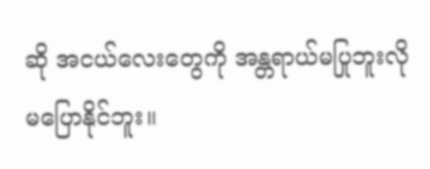ဆို အငယ်လေးတွေကို အန္တရာယ်မပြုဘူးလို မပြောနိုင်ဘူး။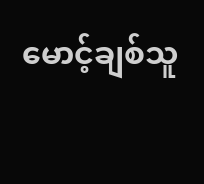မောင့်ချစ်သူ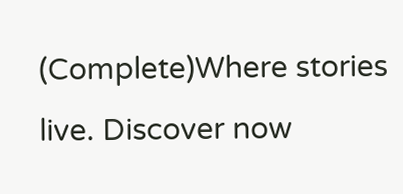(Complete)Where stories live. Discover now